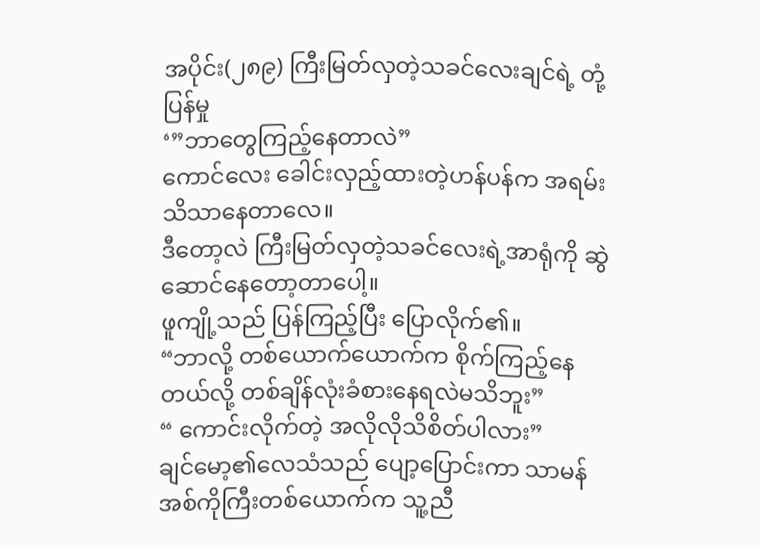အပိုင်း(၂၈၉) ကြီးမြတ်လှတဲ့သခင်လေးချင်ရဲ့ တုံ့ပြန်မှု
‘”ဘာတွေကြည့်နေတာလဲ”
ကောင်လေး ခေါင်းလှည့်ထားတဲ့ဟန်ပန်က အရမ်းသိသာနေတာလေ။
ဒီတော့လဲ ကြီးမြတ်လှတဲ့သခင်လေးရဲ့အာရုံကို ဆွဲဆောင်နေတော့တာပေါ့။
ဖူကျို့သည် ပြန်ကြည့်ပြီး ပြောလိုက်၏။
“ဘာလို့ တစ်ယောက်ယောက်က စိုက်ကြည့်နေတယ်လို့ တစ်ချိန်လုံးခံစားနေရလဲမသိဘူး”
“ ကောင်းလိုက်တဲ့ အလိုလိုသိစိတ်ပါလား”
ချင်မော့၏လေသံသည် ပျော့ပြောင်းကာ သာမန်အစ်ကိုကြီးတစ်ယောက်က သူ့ညီ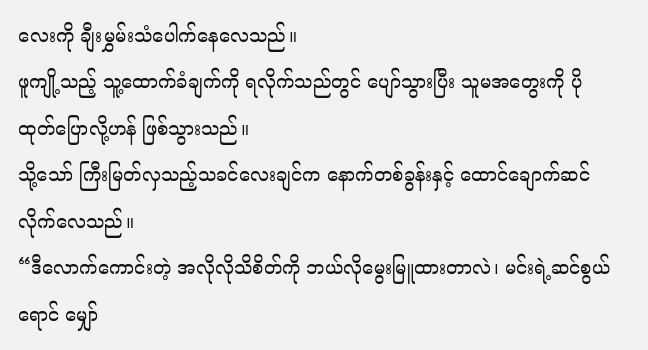လေးကို ချီးမွှမ်းသံပေါက်နေလေသည်။
ဖူကျို့သည့် သူ့ထောက်ခံချက်ကို ရလိုက်သည်တွင် ပျော်သွားပြီး သူမအတွေးကို ပိုထုတ်ပြောလို့ဟန် ဖြစ်သွားသည်။
သို့သော် ကြီးမြတ်လှသည့်သခင်လေးချင်က နောက်တစ်ခွန်းနှင့် ထောင်ချောက်ဆင်လိုက်လေသည်။
“ဒီလောက်ကောင်းတဲ့ အလိုလိုသိစိတ်ကို ဘယ်လိုမွေးမြူထားတာလဲ၊ မင်းရဲ့ဆင်စွယ်ရောင် မျှော်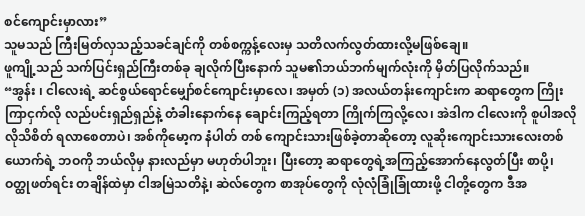စင်ကျောင်းမှာလား”
သူမသည် ကြီးမြတ်လှသည့်သခင်ချင်ကို တစ်စက္ကန့်လေးမှ သတိလက်လွတ်ထားလို့မဖြစ်ချေ။
ဖူကျို့သည် သက်ပြင်းရှည်ကြီးတစ်ခု ချလိုက်ပြီးနောက် သူမ၏ဘယ်ဘက်မျက်လုံးကို မှိတ်ပြလိုက်သည်။
“အွန်း ၊ ငါလေးရဲ့ ဆင်စွယ်ရောင်မျှော်စင်ကျောင်းမှာလေ၊ အမှတ် (၁) အလယ်တန်းကျောင်းက ဆရာတွေက ကြိုးကြာငှက်လို လည်ပင်းရှည်ရှည်နဲ့ တံခါးနောက်နေ ချောင်းကြည့်ရတာ ကြိုက်ကြလို့လေ၊ အဲဒါက ငါလေးကို စူပါအလိုလိုသိစိတ် ရလာစေတာပဲ၊ အစ်ကိုမော့က နံပါတ် တစ် ကျောင်းသားဖြစ်ခဲ့တာဆိုတော့ လူဆိုးကျောင်းသားလေးတစ်ယောက်ရဲ့ ဘဝကို ဘယ်လိုမှ နားလည်မှာ မဟုတ်ပါဘူး၊ ပြီးတော့ ဆရာတွေရဲ့အကြည့်အောက်နေလွတ်ပြီး စာပို့၊ ဝတ္ထုဖတ်ရင်း တချိန်ထဲမှာ ငါအမြဲသတိနဲ့၊ ဆဲလ်တွေက စာအုပ်တွေကို လုံလုံခြုံခြုံထားဖို့ ငါတို့တွေက ဒီအ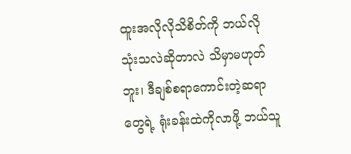ထူးအလိုလိုသိစိတ်ကို ဘယ်လိုသုံးသလဲဆိုတာလဲ သိမှာမဟုတ်ဘူး၊ ဒီချစ်စရာကောင်းတဲ့ဆရာတွေရဲ့ ရုံးခန်းထဲကိုလာဖို့ ဘယ်သူ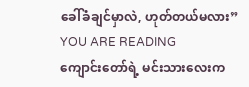ခေါ်ခံချင်မှာလဲ, ဟုတ်တယ်မလား”
YOU ARE READING
ကျောင်းတော်ရဲ့ မင်းသားလေးက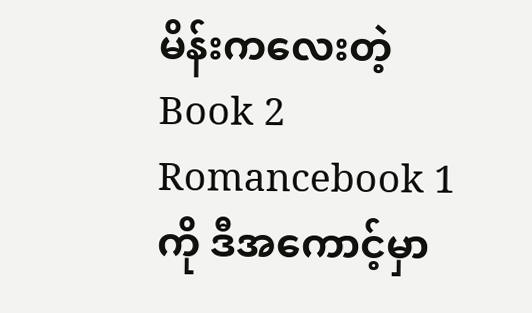မိန်းကလေးတဲ့ Book 2
Romancebook 1 ကို ဒီအကောင့်မှာ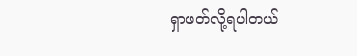ရှာဖတ်လို့ရပါတယ်